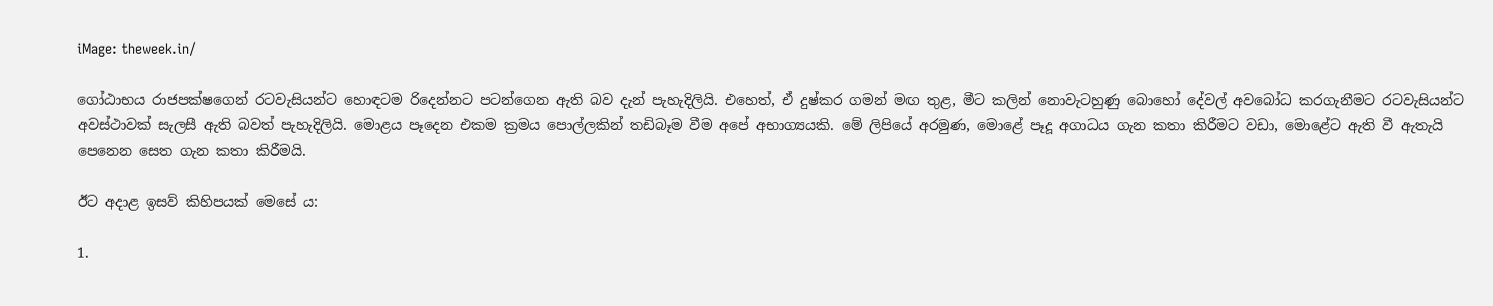iMage: theweek.in/

ගෝඨාභය රාජපක්ෂගෙන් රටවැසියන්ට හොඳටම රිදෙන්නට පටන්ගෙන ඇති බව දැන් පැහැදිලියි. එහෙත්, ඒ දුෂ්කර ගමන් මඟ තුළ, මීට කලින් නොවැටහුණු බොහෝ දේවල් අවබෝධ කරගැනීමට රටවැසියන්ට අවස්ථාවක් සැලසී ඇති බවත් පැහැදිලියි. මොළය පෑදෙන එකම ක්‍රමය පොල්ලකින් තඩිබෑම වීම අපේ අභාග්‍යයකි. මේ ලිපියේ අරමුණ, මොළේ පෑදූ අගාධය ගැන කතා කිරීමට වඩා, මොළේට ඇති වී ඇතැයි පෙනෙන සෙත ගැන කතා කිරීමයි.

ඊට අදාළ ඉසව් කිහිපයක් මෙසේ ය:

1.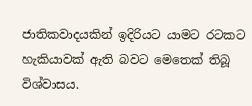ජාතිකවාදයකින් ඉදිරියට යාමට රටකට හැකියාවක් ඇති බවට මෙතෙක් තිබූ විශ්වාසය.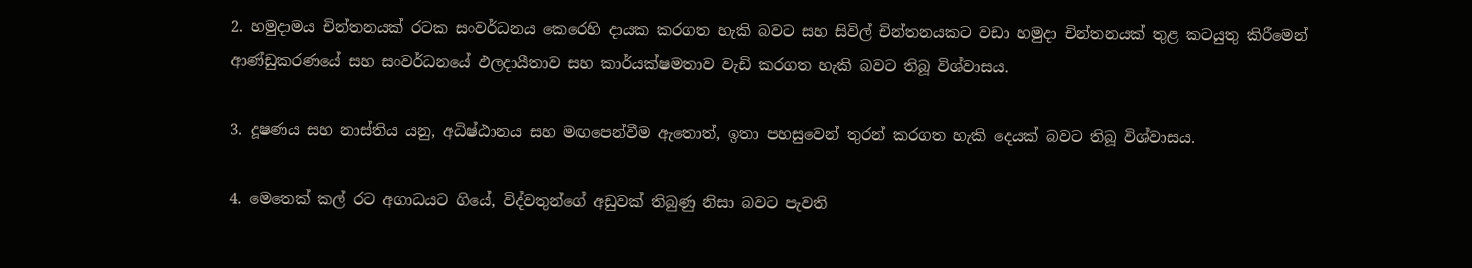2. හමුදාමය චින්තනයක් රටක සංවර්ධනය කෙරෙහි දායක කරගත හැකි බවට සහ සිවිල් චින්තනයකට වඩා හමුදා චින්තනයක් තුළ කටයුතු කිරීමෙන් ආණ්ඩුකරණයේ සහ සංවර්ධනයේ ඵලදායීතාව සහ කාර්යක්ෂමතාව වැඩි කරගත හැකි බවට තිබූ විශ්වාසය.

3. දූෂණය සහ නාස්තිය යනු, අධිෂ්ඨානය සහ මඟපෙන්වීම ඇතොත්, ඉතා පහසුවෙන් තුරන් කරගත හැකි දෙයක් බවට තිබූ විශ්වාසය.

4. මෙතෙක් කල් රට අගාධයට ගියේ, විද්වතුන්ගේ අඩුවක් තිබුණු නිසා බවට පැවති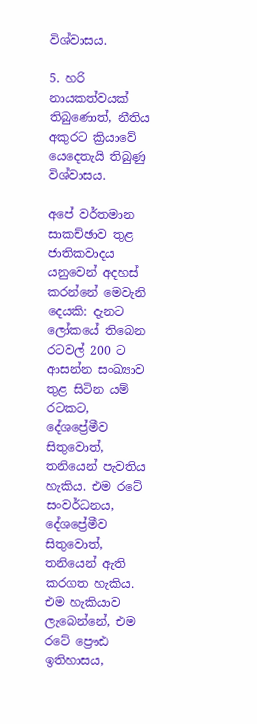විශ්වාසය.

5. හරි නායකත්වයක් තිබුණොත්, නීතිය අකුරට ක්‍රියාවේ යෙදෙතැයි තිබුණු විශ්වාසය.

අපේ වර්තමාන සාකච්ඡාව තුළ ජාතිකවාදය යනුවෙන් අදහස් කරන්නේ මෙවැනි දෙයකි: දැනට ලෝකයේ තිබෙන රටවල් 200 ට ආසන්න සංඛ්‍යාව තුළ සිටින යම් රටකට, දේශප්‍රේමීව සිතුවොත්, තනියෙන් පැවතිය හැකිය. එම රටේ සංවර්ධනය, දේශප්‍රේමීව සිතුවොත්, තනියෙන් ඇති කරගත හැකිය. එම හැකියාව ලැබෙන්නේ, එම රටේ ප්‍රෞඪ ඉතිහාසය,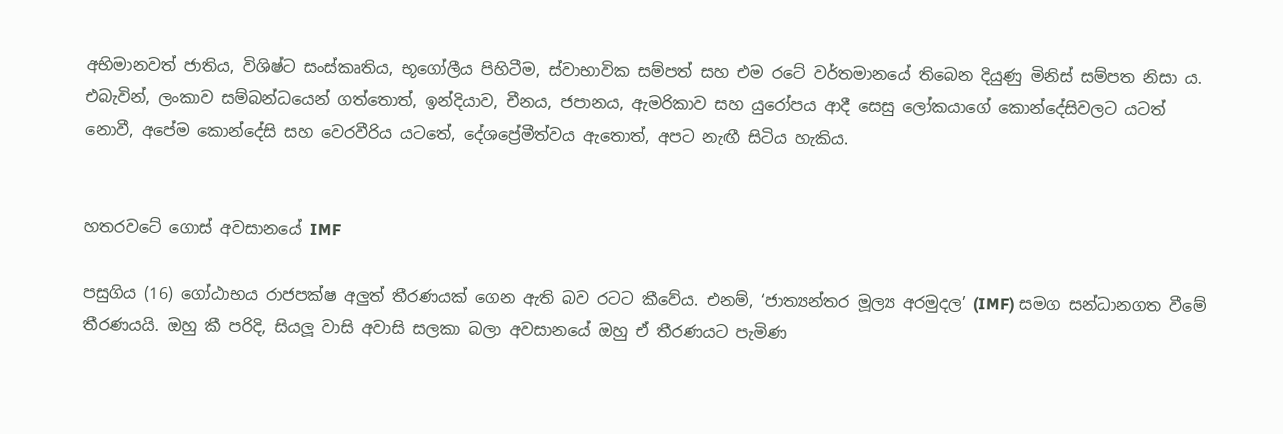අභිමානවත් ජාතිය, විශිෂ්ට සංස්කෘතිය, භූගෝලීය පිහිටීම, ස්වාභාවික සම්පත් සහ එම රටේ වර්තමානයේ තිබෙන දියුණු මිනිස් සම්පත නිසා ය. එබැවින්, ලංකාව සම්බන්ධයෙන් ගත්තොත්, ඉන්දියාව, චීනය, ජපානය, ඇමරිකාව සහ යුරෝපය ආදී සෙසු ලෝකයාගේ කොන්දේසිවලට යටත් නොවී, අපේම කොන්දේසි සහ වෙරවීරිය යටතේ, දේශප්‍රේමීත්වය ඇතොත්, අපට නැඟී සිටිය හැකිය.


හතරවටේ ගොස් අවසානයේ IMF

පසුගිය (16) ගෝඨාභය රාජපක්ෂ අලුත් තීරණයක් ගෙන ඇති බව රටට කීවේය. එනම්, ‘ජාත්‍යන්තර මූල්‍ය අරමුදල’ (IMF) සමග සන්ධානගත වීමේ තීරණයයි. ඔහු කී පරිදි, සියලූ වාසි අවාසි සලකා බලා අවසානයේ ඔහු ඒ තීරණයට පැමිණ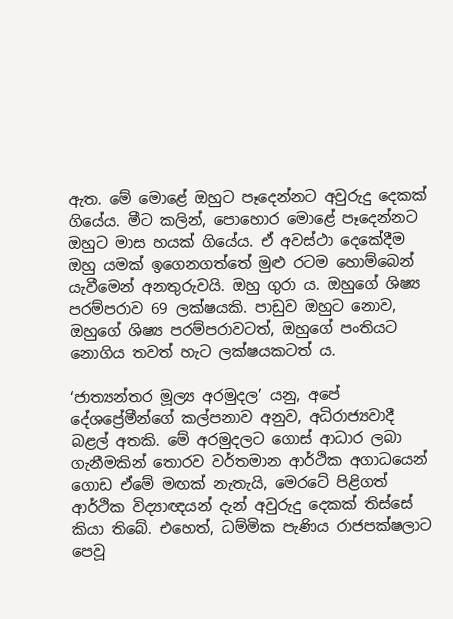ඇත. මේ මොළේ ඔහුට පෑදෙන්නට අවුරුදු දෙකක් ගියේය. මීට කලින්, පොහොර මොළේ පෑදෙන්නට ඔහුට මාස හයක් ගියේය. ඒ අවස්ථා දෙකේදීම ඔහු යමක් ඉගෙනගත්තේ මුළු රටම හොම්බෙන් යැවීමෙන් අනතුරුවයි. ඔහු ගුරා ය. ඔහුගේ ශිෂ්‍ය පරම්පරාව 69 ලක්ෂයකි. පාඩුව ඔහුට නොව, ඔහුගේ ශිෂ්‍ය පරම්පරාවටත්, ඔහුගේ පංතියට නොගිය තවත් හැට ලක්ෂයකටත් ය.

‘ජාත්‍යන්තර මූල්‍ය අරමුදල’ යනු, අපේ දේශප්‍රේමීන්ගේ කල්පනාව අනුව, අධිරාජ්‍යවාදී බළල් අතකි. මේ අරමුදලට ගොස් ආධාර ලබා ගැනීමකින් තොරව වර්තමාන ආර්ථික අගාධයෙන් ගොඩ ඒමේ මඟක් නැතැයි, මෙරටේ පිළිගත් ආර්ථික විද්‍යාඥයන් දැන් අවුරුදු දෙකක් තිස්සේ කියා තිබේ. එහෙත්, ධම්මික පැණිය රාජපක්ෂලාට පෙවූ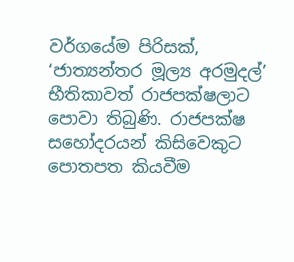වර්ගයේම පිරිසක්, ‘ජාත්‍යන්තර මූල්‍ය අරමුදල්’ භීතිකාවත් රාජපක්ෂලාට පොවා තිබුණි. රාජපක්ෂ සහෝදරයන් කිසිවෙකුට පොතපත කියවීම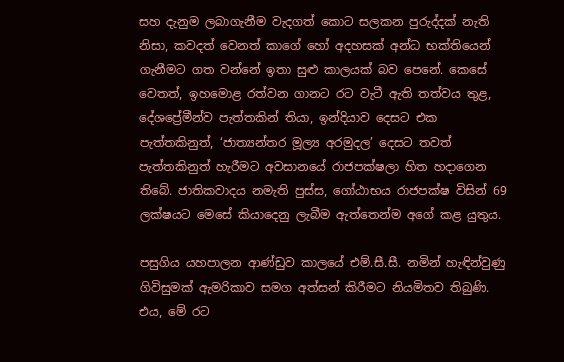සහ දැනුම ලබාගැනීම වැදගත් කොට සලකන පුරුද්දක් නැති නිසා, කවදත් වෙනත් කාගේ හෝ අදහසක් අන්ධ භක්තියෙන් ගැනීමට ගත වන්නේ ඉතා සුළු කාලයක් බව පෙනේ. කෙසේ වෙතත්, ඉහමොළ රත්වන ගානට රට වැටී ඇති තත්වය තුළ, දේශප්‍රේමීන්ව පැත්තකින් තියා, ඉන්දියාව දෙසට එක පැත්තකිනුත්, ‘ජාත්‍යන්තර මූල්‍ය අරමුදල’ දෙසට තවත් පැත්තකිනුත් හැරීමට අවසානයේ රාජපක්ෂලා හිත හදාගෙන තිබේ. ජාතිකවාදය නමැති පුස්ස, ගෝඨාභය රාජපක්ෂ විසින් 69 ලක්ෂයට මෙසේ කියාදෙනු ලැබීම ඇත්තෙන්ම අගේ කළ යුතුය.

පසුගිය යහපාලන ආණ්ඩුව කාලයේ එම්.සී.සී. නමින් හැඳින්වුණු ගිවිසුමක් ඇමරිකාව සමග අත්සන් කිරීමට නියමිතව තිබුණි. එය, මේ රට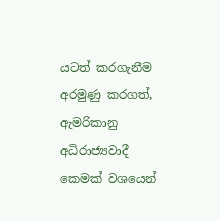යටත් කරගැනීම අරමුණු කරගත්, ඇමරිකානු අධිරාජ්‍යවාදී කෙමක් වශයෙන්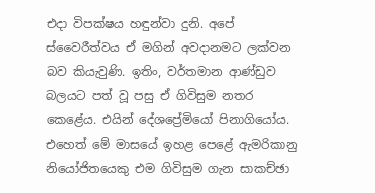එදා විපක්ෂය හඳුන්වා දුනි. අපේ ස්වෛරීත්වය ඒ මගින් අවදානමට ලක්වන බව කියැවුණි. ඉතිං, වර්තමාන ආණ්ඩුව බලයට පත් වූ පසු ඒ ගිවිසුම නතර කෙළේය. එයින් දේශප්‍රේමියෝ පිනාගියෝය. එහෙත් මේ මාසයේ ඉහළ පෙළේ ඇමරිකානු නියෝජිතයෙකු එම ගිවිසුම ගැන සාකච්ඡා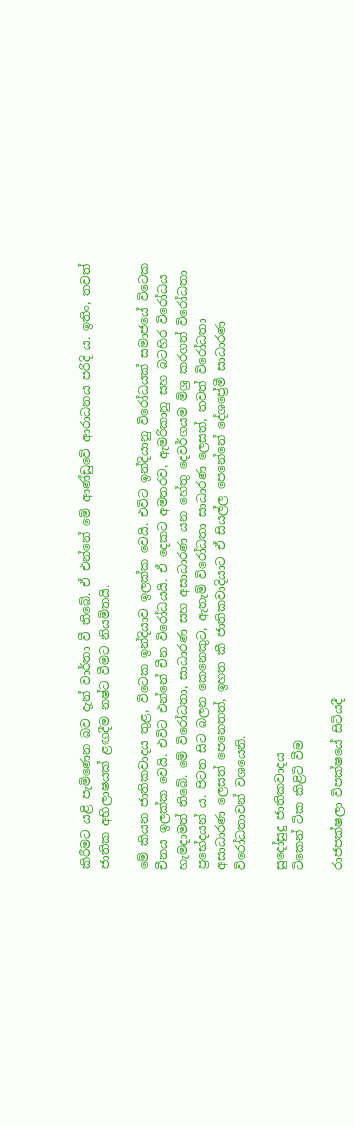කිරීමට යළි පැමිණෙන බව දැන් වාර්තා වී තිබේ. ඒ එන්නේ මේ ආණ්ඩුවේ ආරාධනය පරිදි ය. ඉතිං, තවත් ජාතික අභිලාෂයක් ළඟදීම නෂ්ට වීමට නියමිතයි.

මේ කියන ජාතිකවාදය තුළ, විටෙක ඉන්දියාව ඉලක්ක වෙයි. එවිට ඉන්දියානු විරෝධයක් සමාජයේ විටෙක චීනය ඉලක්ක වෙයි. එවිට එන්නේ චීන විරෝධයයි. ඒ දෙකට අමතරව, ඇමරිකානු සහ බටහිර විරෝධය හැමදාමත් තිබේ. මේ විරෝධතා, සාධාරණ සහ අසාධාරණ යන හේතු දෙවර්ගයම මිශ්‍ර කරගත් විරෝධතා ප්‍රභේදයන් ය. පිටත සිට බලන කෙනෙකුට, ඇතැම් විරෝධතා සාධාරණ ලෙසත්, තවත් විරෝධතා අසාධාරණ ලෙසත් පෙනෙතත්, ඉහත කී ජාතිකවාදියාට ඒ සියල්ල පෙනේනේ දේශප්‍රේමී සාධාරණ විරෝධතාවන් වශයෙනි.

සුදෝසුදු ජාතිකවාදය
ටිකෙන් ටික කිළිටි වීම

රාජපක්ෂලා විපක්ෂයේ සිටියදී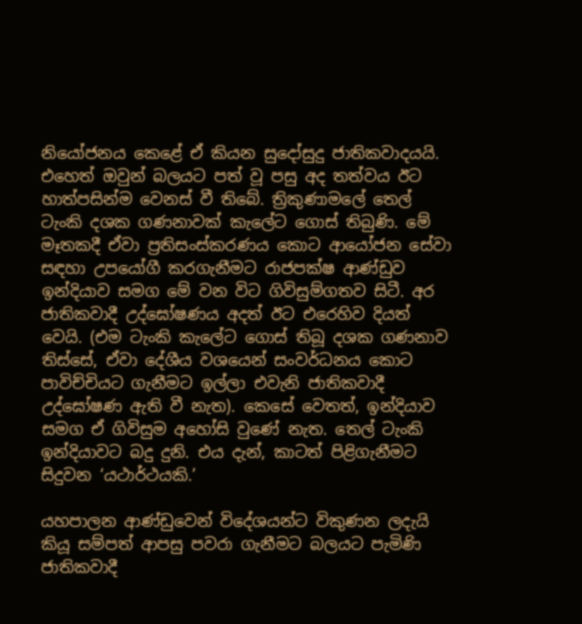නියෝජනය කෙළේ ඒ කියන සුදෝසුදු ජාතිකවාදයයි. එහෙත් ඔවුන් බලයට පත් වූ පසු අද තත්වය ඊට හාත්පසින්ම වෙනස් වී තිබේ. ත්‍රිකුණාමලේ තෙල් ටැංකි දශක ගණනාවක් කැලේට ගොස් තිබුණි. මේ මෑතකදී ඒවා ප්‍රතිසංස්කරණය කොට ආයෝජන සේවා සඳහා උපයෝගී කරගැනීමට රාජපක්ෂ ආණ්ඩුව ඉන්දියාව සමග මේ වන විට ගිවිසුම්ගතව සිටී. අර ජාතිකවාදී උද්ඝෝෂණය අදත් ඊට එරෙහිව දියත් වෙයි. (එම ටැංකි කැලේට ගොස් තිබූ දශක ගණනාව තිස්සේ, ඒවා දේශීය වශයෙන් සංවර්ධනය කොට පාවිච්චියට ගැනීමට ඉල්ලා එවැනි ජාතිකවාදී උද්ඝෝෂණ ඇති වී නැත). කෙසේ වෙතත්, ඉන්දියාව සමග ඒ ගිවිසුම අහෝසි වුණේ නැත. තෙල් ටැංකි ඉන්දියාවට බදු දුනි. එය දැන්, කාටත් පිළිගැනීමට සිදුවන ‘යථාර්ථයකි.’

යහපාලන ආණ්ඩුවෙන් විදේශයන්ට විකුණන ලදැයි කියූ සම්පත් ආපසු පවරා ගැනීමට බලයට පැමිණි ජාතිකවාදී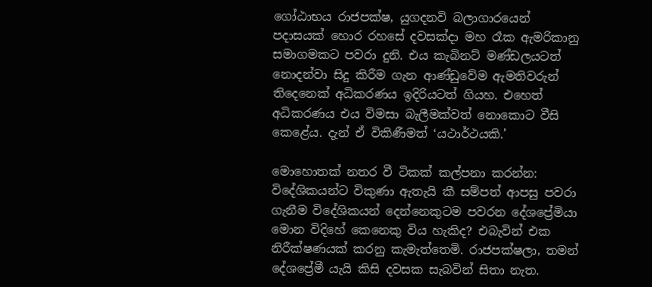ගෝඨාභය රාජපක්ෂ, යුගදනවි බලාගාරයෙන් පදාසයක් හොර රහසේ දවසක්දා මහ රෑක ඇමරිකානු සමාගමකට පවරා දුනි. එය කැබිනට් මණ්ඩලයටත් නොදන්වා සිදු කිරීම ගැන ආණ්ඩුවේම ඇමතිවරුන් තිදෙනෙක් අධිකරණය ඉදිරියටත් ගියහ. එහෙත් අධිකරණය එය විමසා බැලීමක්වත් නොකොට වීසි කෙළේය. දැන් ඒ විකිණීමත් ‘යථාර්ථයකි.’

මොහොතක් නතර වී ටිකක් කල්පනා කරන්න: විදේශිකයන්ට විකුණා ඇතැයි කී සම්පත් ආපසු පවරා ගැනීම විදේශිකයන් දෙන්නෙකුටම පවරන දේශප්‍රේමියා මොන විදිහේ කෙනෙකු විය හැකිද? එබැවින් එක නිරීක්ෂණයක් කරනු කැමැත්තෙමි. රාජපක්ෂලා, තමන් දේශප්‍රේමී යැයි කිසි දවසක සැබවින් සිතා නැත.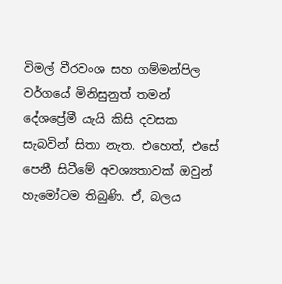විමල් වීරවංශ සහ ගම්මන්පිල වර්ගයේ මිනිසුනුත් තමන් දේශප්‍රේමී යැයි කිසි දවසක සැබවින් සිතා නැත. එහෙත්, එසේ පෙනී සිටීමේ අවශ්‍යතාවක් ඔවුන් හැමෝටම තිබුණි. ඒ, බලය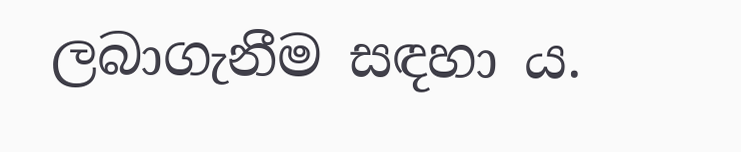ලබාගැනීම සඳහා ය.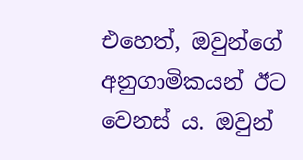එහෙත්, ඔවුන්ගේ අනුගාමිකයන් ඊට වෙනස් ය. ඔවුන්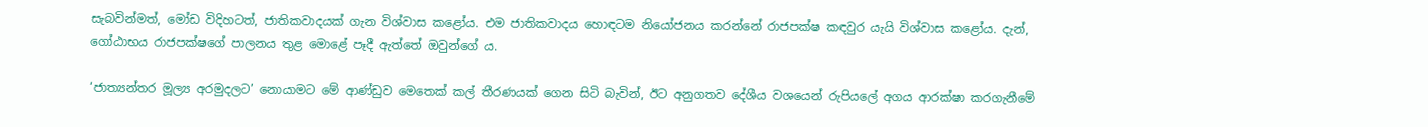සැබවින්මත්, මෝඩ විදිහටත්, ජාතිකවාදයක් ගැන විශ්වාස කළෝය. එම ජාතිකවාදය හොඳටම නියෝජනය කරන්නේ රාජපක්ෂ කඳවුර යැයි විශ්වාස කළෝය. දැන්, ගෝඨාභය රාජපක්ෂගේ පාලනය තුළ මොළේ පෑදී ඇත්තේ ඔවුන්ගේ ය.

‘ජාත්‍යන්තර මූල්‍ය අරමුදලට’ නොයාමට මේ ආණ්ඩුව මෙතෙක් කල් තීරණයක් ගෙන සිටි බැවින්, ඊට අනුගතව දේශීය වශයෙන් රුපියලේ අගය ආරක්ෂා කරගැනීමේ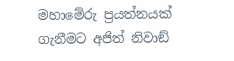මහාමේරු ප්‍රයත්නයක් ගැනීමට අජිත් නිවාඞ්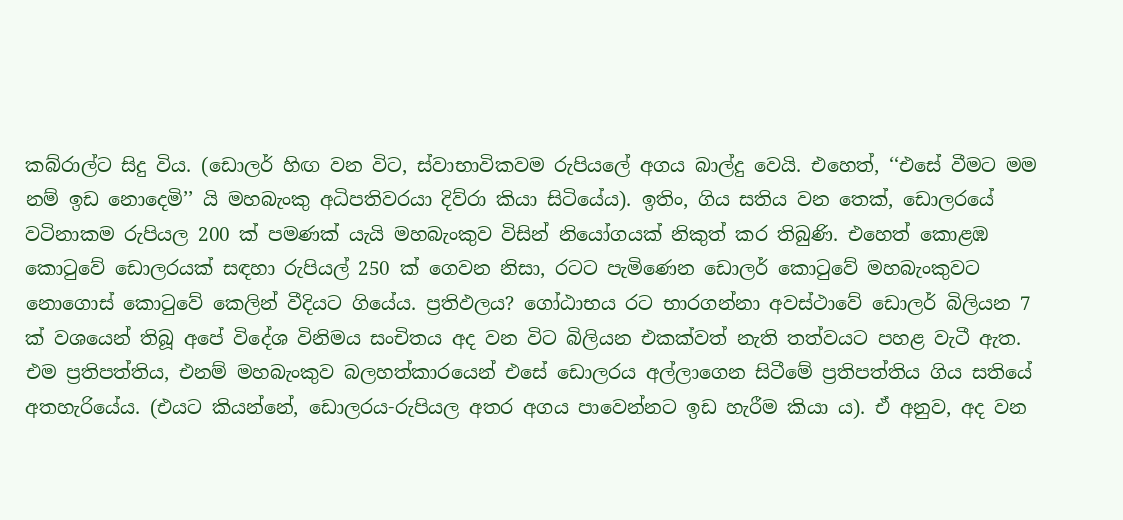කබ්රාල්ට සිදු විය. (ඩොලර් හිඟ වන විට, ස්වාභාවිකවම රුපියලේ අගය බාල්දු වෙයි. එහෙත්, ‘‘එසේ වීමට මම නම් ඉඩ නොදෙමි’’ යි මහබැංකු අධිපතිවරයා දිව්රා කියා සිටියේය). ඉතිං, ගිය සතිය වන තෙක්, ඩොලරයේ වටිනාකම රුපියල 200 ක් පමණක් යැයි මහබැංකුව විසින් නියෝගයක් නිකුත් කර තිබුණි. එහෙත් කොළඹ කොටුවේ ඩොලරයක් සඳහා රුපියල් 250 ක් ගෙවන නිසා, රටට පැමිණෙන ඩොලර් කොටුවේ මහබැංකුවට නොගොස් කොටුවේ කෙලින් වීදියට ගියේය. ප්‍රතිඵලය? ගෝඨාභය රට භාරගන්නා අවස්ථාවේ ඩොලර් බිලියන 7 ක් වශයෙන් තිබූ අපේ විදේශ විනිමය සංචිතය අද වන විට බිලියන එකක්වත් නැති තත්වයට පහළ වැටී ඇත. එම ප්‍රතිපත්තිය, එනම් මහබැංකුව බලහත්කාරයෙන් එසේ ඩොලරය අල්ලාගෙන සිටීමේ ප්‍රතිපත්තිය ගිය සතියේ අතහැරියේය. (එයට කියන්නේ, ඩොලරය-රුපියල අතර අගය පාවෙන්නට ඉඩ හැරීම කියා ය). ඒ අනුව, අද වන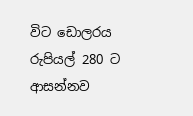විට ඩොලරය රුපියල් 280 ට ආසන්නව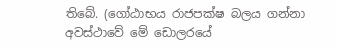තිබේ. (ගෝඨාභය රාජපක්ෂ බලය ගන්නා අවස්ථාවේ මේ ඩොලරයේ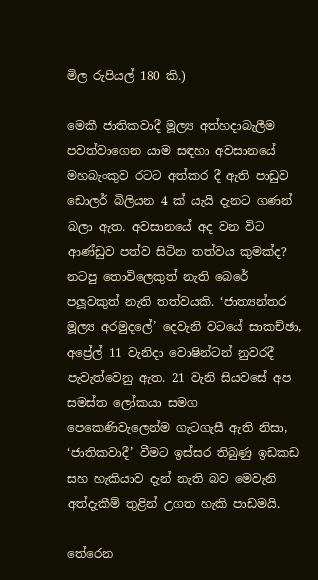මිල රුපියල් 180 කි.)

මෙකී ජාතිකවාදී මූල්‍ය අත්හදාබැලීම පවත්වාගෙන යාම සඳහා අවසානයේ මහබැංකුව රටට අත්කර දී ඇති පාඩුව ඩොලර් බිලියන 4 ක් යැයි දැනට ගණන් බලා ඇත. අවසානයේ අද වන විට ආණ්ඩුව පත්ව සිටින තත්වය කුමක්ද? නටපු තොවිලෙකුත් නැති බෙරේ පලූවකුත් නැති තත්වයකි. ‘ජාත්‍යන්තර මූල්‍ය අරමුදලේ’ දෙවැනි වටයේ සාකච්ඡා, අප්‍රේල් 11 වැනිදා වොෂින්ටන් නුවරදී පැවැත්වෙනු ඇත. 21 වැනි සියවසේ අප සමස්ත ලෝකයා සමග පෙකෙණිවැලෙන්ම ගැටගැසී ඇති නිසා, ‘ජාතිකවාදී’ වීමට ඉස්සර තිබුණු ඉඩකඩ සහ හැකියාව දැන් නැති බව මෙවැනි අත්දැකීම් තුළින් උගත හැකි පාඩමයි.

තේරෙන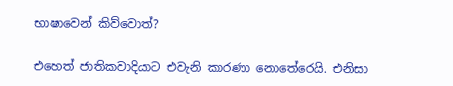භාෂාවෙන් කිව්වොත්?

එහෙත් ජාතිකවාදියාට එවැනි කාරණා නොතේරෙයි. එනිසා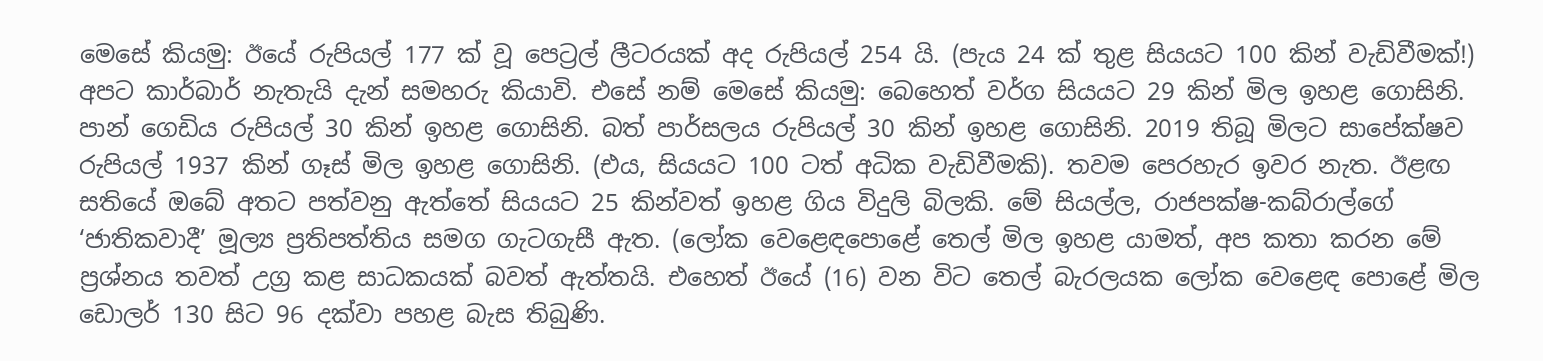මෙසේ කියමු: ඊයේ රුපියල් 177 ක් වූ පෙට්‍රල් ලීටරයක් අද රුපියල් 254 යි. (පැය 24 ක් තුළ සියයට 100 කින් වැඩිවීමක්!) අපට කාර්බාර් නැතැයි දැන් සමහරු කියාවි. එසේ නම් මෙසේ කියමු: බෙහෙත් වර්ග සියයට 29 කින් මිල ඉහළ ගොසිනි. පාන් ගෙඩිය රුපියල් 30 කින් ඉහළ ගොසිනි. බත් පාර්සලය රුපියල් 30 කින් ඉහළ ගොසිනි. 2019 තිබූ මිලට සාපේක්ෂව රුපියල් 1937 කින් ගෑස් මිල ඉහළ ගොසිනි. (එය, සියයට 100 ටත් අධික වැඩිවීමකි). තවම පෙරහැර ඉවර නැත. ඊළඟ සතියේ ඔබේ අතට පත්වනු ඇත්තේ සියයට 25 කින්වත් ඉහළ ගිය විදුලි බිලකි. මේ සියල්ල, රාජපක්ෂ-කබ්රාල්ගේ ‘ජාතිකවාදී’ මූල්‍ය ප්‍රතිපත්තිය සමග ගැටගැසී ඇත. (ලෝක වෙළෙඳපොළේ තෙල් මිල ඉහළ යාමත්, අප කතා කරන මේ ප්‍රශ්නය තවත් උග්‍ර කළ සාධකයක් බවත් ඇත්තයි. එහෙත් ඊයේ (16) වන විට තෙල් බැරලයක ලෝක වෙළෙඳ පොළේ මිල ඩොලර් 130 සිට 96 දක්වා පහළ බැස තිබුණි.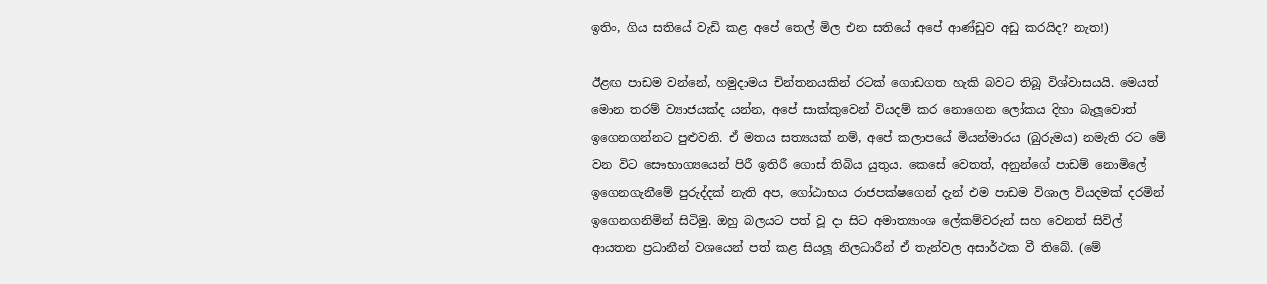ඉතිං, ගිය සතියේ වැඩි කළ අපේ තෙල් මිල එන සතියේ අපේ ආණ්ඩුව අඩු කරයිද? නැත!)

ඊළඟ පාඩම වන්නේ, හමුදාමය චින්තනයකින් රටක් ගොඩගත හැකි බවට තිබූ විශ්වාසයයි. මෙයත් මොන තරම් ව්‍යාජයක්ද යන්න, අපේ සාක්කුවෙන් වියදම් කර නොගෙන ලෝකය දිහා බැලූවොත් ඉගෙනගන්නට පුළුවනි. ඒ මතය සත්‍යයක් නම්, අපේ කලාපයේ මියන්මාරය (බුරුමය) නමැති රට මේ වන විට සෞභාග්‍යයෙන් පිරී ඉතිරී ගොස් තිබිය යුතුය. කෙසේ වෙතත්, අනුන්ගේ පාඩම් නොමිලේ ඉගෙනගැනීමේ පුරුද්දක් නැති අප, ගෝඨාභය රාජපක්ෂගෙන් දැන් එම පාඩම විශාල වියදමක් දරමින් ඉගෙනගනිමින් සිටිමු. ඔහු බලයට පත් වූ දා සිට අමාත්‍යාංශ ලේකම්වරුන් සහ වෙනත් සිවිල් ආයතන ප්‍රධානීන් වශයෙන් පත් කළ සියලූ නිලධාරීන් ඒ තැන්වල අසාර්ථක වී තිබේ. (මේ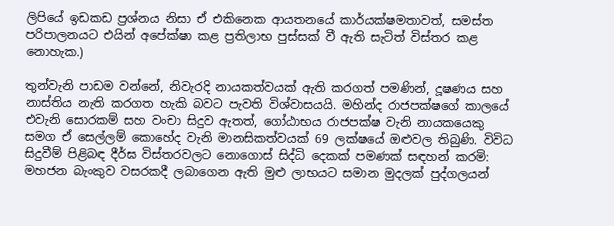ලිපියේ ඉඩකඩ ප්‍රශ්නය නිසා ඒ එකිනෙක ආයතනයේ කාර්යක්ෂමතාවත්, සමස්ත පරිපාලනයට එයින් අපේක්ෂා කළ ප්‍රතිලාභ පුස්සක් වී ඇති සැටිත් විස්තර කළ නොහැක.)

තුන්වැනි පාඩම වන්නේ, නිවැරදි නායකත්වයක් ඇති කරගත් පමණින්, දූෂණය සහ නාස්තිය නැති කරගත හැකි බවට පැවති විශ්වාසයයි. මහින්ද රාජපක්ෂගේ කාලයේ එවැනි සොරකම් සහ වංචා සිදුව ඇතත්, ගෝඨාභය රාජපක්ෂ වැනි නායකයෙකු සමග ඒ සෙල්ලම් කොහේද වැනි මානසිකත්වයක් 69 ලක්ෂයේ ඔළුවල තිබුණි. විවිධ සිදුවීම් පිළිබඳ දීර්ඝ විස්තරවලට නොගොස් සිද්ධි දෙකක් පමණක් සඳහන් කරමි: මහජන බැංකුව වසරකදී ලබාගෙන ඇති මුළු ලාභයට සමාන මුදලක් පුද්ගලයන්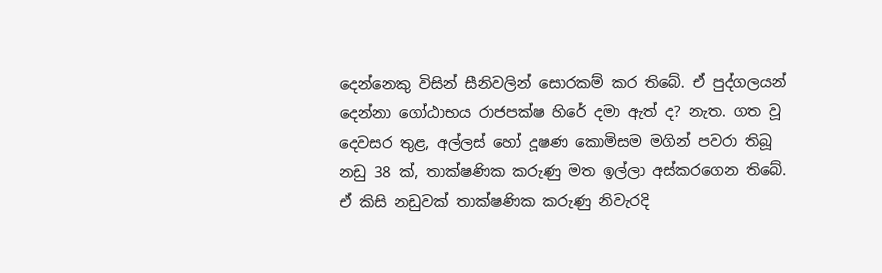දෙන්නෙකු විසින් සීනිවලින් සොරකම් කර තිබේ. ඒ පුද්ගලයන් දෙන්නා ගෝඨාභය රාජපක්ෂ හිරේ දමා ඇත් ද? නැත. ගත වූ දෙවසර තුළ, අල්ලස් හෝ දූෂණ කොමිසම මගින් පවරා තිබූ නඩු 38 ක්, තාක්ෂණික කරුණු මත ඉල්ලා අස්කරගෙන තිබේ. ඒ කිසි නඩුවක් තාක්ෂණික කරුණු නිවැරදි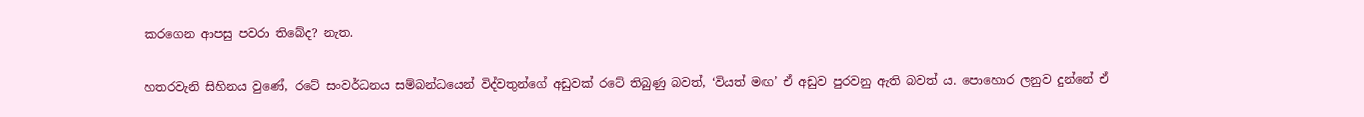කරගෙන ආපසු පවරා තිබේද? නැත.

හතරවැනි සිහිනය වුණේ, රටේ සංවර්ධනය සම්බන්ධයෙන් විද්වතුන්ගේ අඩුවක් රටේ තිබුණු බවත්, ‘වියත් මඟ’ ඒ අඩුව පුරවනු ඇති බවත් ය. පොහොර ලනුව දුන්නේ ඒ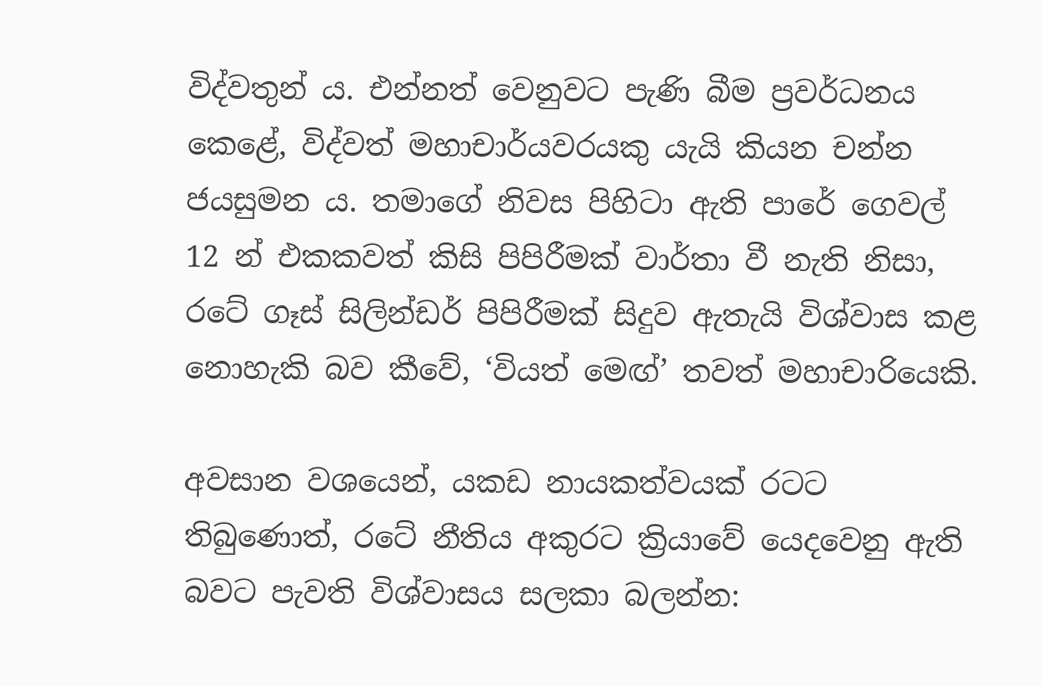විද්වතුන් ය. එන්නත් වෙනුවට පැණි බීම ප්‍රවර්ධනය කෙළේ, විද්වත් මහාචාර්යවරයකු යැයි කියන චන්න ජයසුමන ය. තමාගේ නිවස පිහිටා ඇති පාරේ ගෙවල් 12 න් එකකවත් කිසි පිපිරීමක් වාර්තා වී නැති නිසා, රටේ ගෑස් සිලින්ඩර් පිපිරීමක් සිදුව ඇතැයි විශ්වාස කළ නොහැකි බව කීවේ, ‘වියත් මෙඟ්’ තවත් මහාචාරියෙකි.

අවසාන වශයෙන්, යකඩ නායකත්වයක් රටට තිබුණොත්, රටේ නීතිය අකුරට ක්‍රියාවේ යෙදවෙනු ඇති බවට පැවති විශ්වාසය සලකා බලන්න: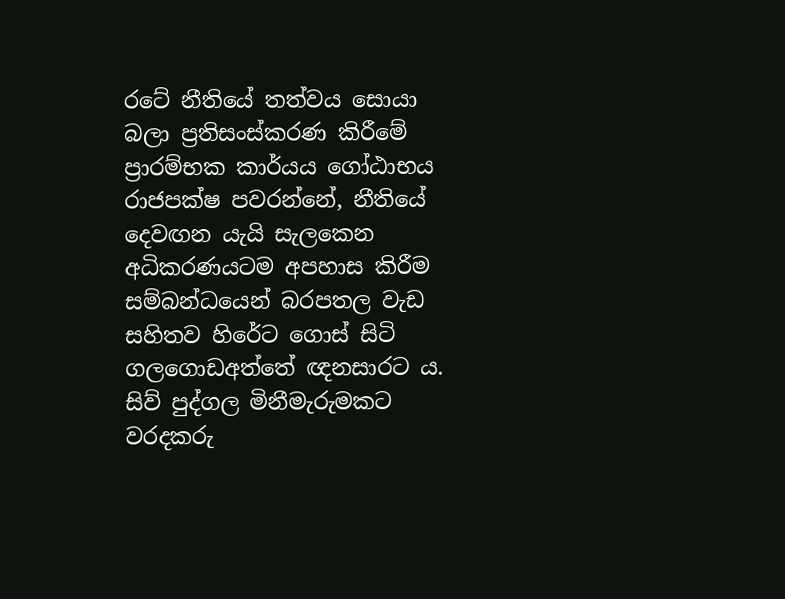රටේ නීතියේ තත්වය සොයා බලා ප්‍රතිසංස්කරණ කිරීමේ ප්‍රාරම්භක කාර්යය ගෝඨාභය රාජපක්ෂ පවරන්නේ, නීතියේ දෙවඟන යැයි සැලකෙන අධිකරණයටම අපහාස කිරීම සම්බන්ධයෙන් බරපතල වැඩ සහිතව හිරේට ගොස් සිටි ගලගොඩඅත්තේ ඥනසාරට ය. සිව් පුද්ගල මිනීමැරුමකට වරදකරු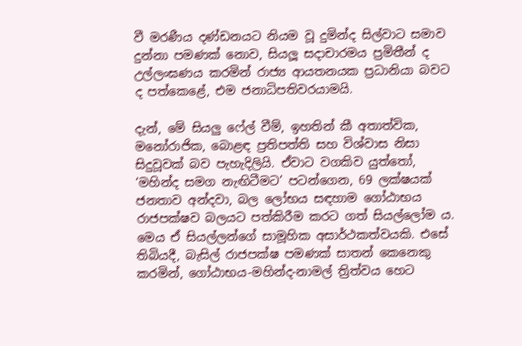වී මරණීය දණ්ඩනයට නියම වූ දුමින්ද සිල්වාට සමාව දුන්නා පමණක් නොව, සියලූ සදාචාරමය ප්‍රමිතීන් ද උල්ලංඝණය කරමින් රාජ්‍ය ආයතනයක ප්‍රධානියා බවට ද පත්කෙළේ, එම ජනාධිපතිවරයාමයි.

දැන්, මේ සියලු ෆේල් වීම්, ඉහතින් කී අතාත්වික, මනෝරාජික, බොළඳ ප්‍රතිපත්ති සහ විශ්වාස නිසා සිදුවූවක් බව පැහැදිලියි. ඒවාට වගකිව යුත්තෝ, ‘මහින්ද සමග නැඟිටීමට’ පටන්ගෙන, 69 ලක්ෂයක් ජනතාව අන්දවා, බල ලෝභය සඳහාම ගෝඨාභය රාජපක්ෂව බලයට පත්කිරීම කරට ගත් සියල්ලෝම ය. මෙය ඒ සියල්ලන්ගේ සාමූහික අසාර්ථකත්වයකි. එසේ තිබියදී, බැසිල් රාජපක්ෂ පමණක් සාතන් කෙනෙකු කරමින්, ගෝඨාභය-මහින්ද-නාමල් ත්‍රිත්වය හෙට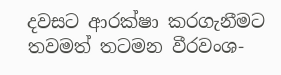දවසට ආරක්ෂා කරගැනීමට තවමත් තටමන වීරවංශ-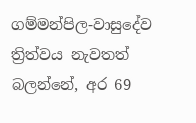ගම්මන්පිල-වාසුදේව ත්‍රිත්වය නැවතත් බලන්නේ, අර 69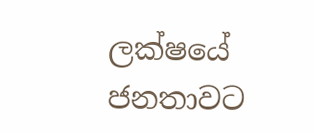ලක්ෂයේ ජනතාවට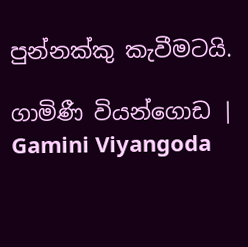පුන්නක්කු කැවීමටයි.

ගාමිණී වියන්ගොඩ | Gamini Viyangoda